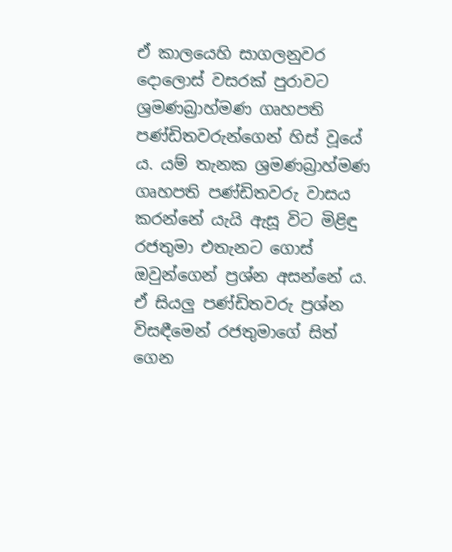ඒ කාලයෙහි සාගලනුවර දොලොස් වසරක් පුරාවට ශ්‍රමණබ්‍රාහ්මණ ගෘහපති පණ්ඩිතවරුන්ගෙන් හිස් වූයේ ය. යම් තැනක ශ්‍රමණබ්‍රාහ්මණ ගෘහපති පණ්ඩිතවරු වාසය කරන්නේ යැයි ඇසූ විට මිළිඳු රජතුමා එතැනට ගොස් ඔවුන්ගෙන් ප්‍රශ්න අසන්නේ ය. ඒ සියලු‍ පණ්ඩිතවරු ප්‍රශ්න විසඳීමෙන් රජතුමාගේ සිත් ගෙන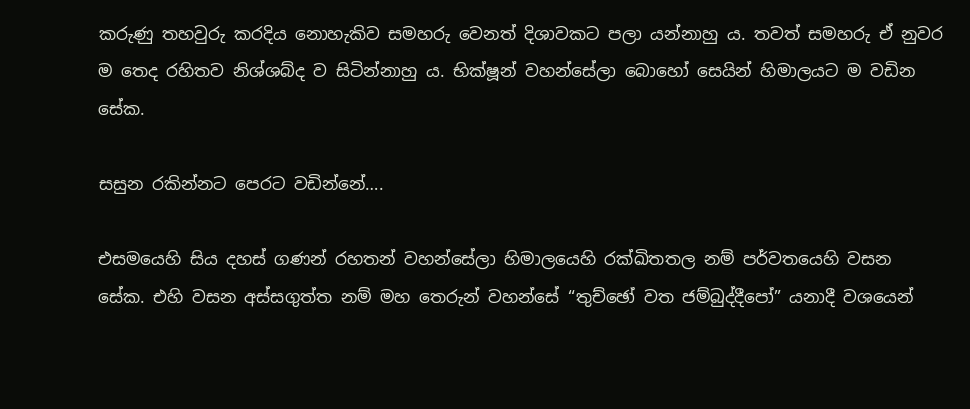කරුණු තහවුරු කරදිය නොහැකිව සමහරු වෙනත් දිශාවකට පලා යන්නාහු ය. තවත් සමහරු ඒ නුවර ම තෙද රහිතව නිශ්ශබ්ද ව සිටින්නාහු ය. භික්ෂූන් වහන්සේලා බොහෝ සෙයින් හිමාලයට ම වඩින සේක.

සසුන රකින්නට පෙරට වඩින්නේ….

එසමයෙහි සිය දහස් ගණන් රහතන් වහන්සේලා හිමාලයෙහි රක්ඛිතතල නම් පර්වතයෙහි වසන සේක. එහි වසන අස්සගුත්ත නම් මහ තෙරුන් වහන්සේ “තුච්ඡෝ වත ජම්බුද්දීපෝ” යනාදී වශයෙන්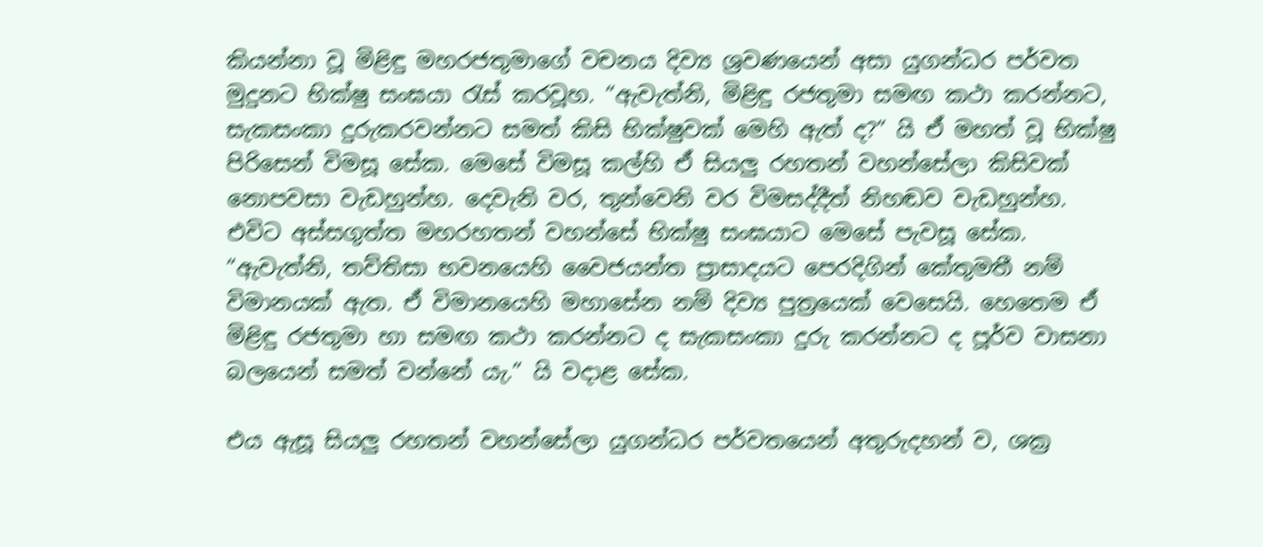කියන්නා වූ මිළිඳු මහරජතුමාගේ වචනය දිව්‍ය ශ්‍රවණයෙන් අසා යුගන්ධර පර්වත මුදුනට භික්ෂු සංඝයා රැස් කරවූහ. “ඇවැත්නි, මිළිඳු රජතුමා සමඟ කථා කරන්නට, සැකසංකා දුරුකරවන්නට සමත් කිසි භික්ෂුවක් මෙහි ඇත් ද?” යි ඒ මහත් වූ භික්ෂු පිරිසෙන් විමසූ සේක. මෙසේ විමසූ කල්හි ඒ සියලු‍ රහතන් වහන්සේලා කිසිවක් නොපවසා වැඩහුන්හ. දෙවැනි වර, තුන්වෙනි වර විමසද්දීත් නිහඬව වැඩහුන්හ. එවිට අස්සගුත්ත මහරහතන් වහන්සේ භික්ෂු සංඝයාට මෙසේ පැවසූ සේක. “ඇවැත්නි, තව්තිසා භවනයෙහි වෛජයන්ත ප්‍රාසාදයට පෙරදිගින් කේතුමතී නම් විමානයක් ඇත. ඒ විමානයෙහි මහාසේන නම් දිව්‍ය පුත්‍රයෙක් වෙසෙයි. හෙතෙම ඒ මිළිඳු රජතුමා හා සමඟ කථා කරන්නට ද සැකසංකා දුරු කරන්නට ද පූර්ව වාසනා බලයෙන් සමත් වන්නේ යැ.” යි‍ වදාළ සේක.

එය ඇසූ සියලු‍ රහතන් වහන්සේලා යුගන්ධර පර්වතයෙන් අතුරුදහන් ව, ශක්‍ර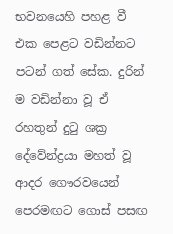භවනයෙහි පහළ වී එක පෙළට වඩින්නට පටන් ගත් සේක. දුරින් ම වඩින්නා වූ ඒ රහතුන් දුටු ශක්‍ර දේවේන්ද්‍රයා මහත් වූ ආදර ගෞරවයෙන් පෙරමඟට ගොස් පසඟ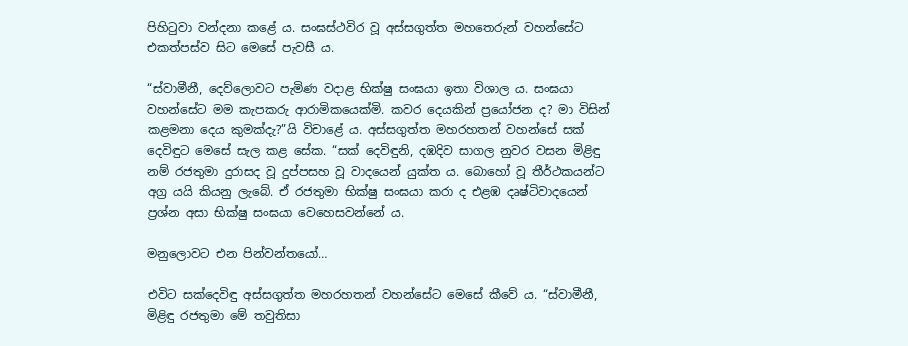පිහිටුවා වන්දනා කළේ ය. සංඝස්ථවිර වූ අස්සගුත්ත මහතෙරුන් වහන්සේට එකත්පස්ව සිට මෙසේ පැවසී ය.

“ස්වාමීනී, දෙව්ලොවට පැමිණ වදාළ භික්ෂු සංඝයා ඉතා විශාල ය. සංඝයා වහන්සේට මම කැපකරු ආරාමිකයෙක්මි. කවර දෙයකින් ප්‍රයෝජන ද? මා විසින් කළමනා දෙය කුමක්දැ?”යි විචාළේ ය. අස්සගුත්ත මහරහතන් වහන්සේ සක් දෙවිඳුට මෙසේ සැල කළ සේක. “සක් දෙවිඳුනි, දඹදිව සාගල නුවර වසන මිළිඳු නම් රජතුමා දුරාසද වූ දුප්පසහ වූ වාදයෙන් යුක්ත ය. බොහෝ වූ තීර්ථකයන්ට අග්‍ර යයි කියනු ලැබේ. ඒ රජතුමා භික්ෂු සංඝයා කරා ද එළඹ දෘෂ්ටිවාදයෙන් ප්‍රශ්න අසා භික්ෂු සංඝයා වෙහෙසවන්නේ ය.

මනුලොවට එන පින්වන්තයෝ…

එවිට සක්දෙවිඳු අස්සගුත්ත මහරහතන් වහන්සේට මෙසේ කීවේ ය. “ස්වාමීනී, මිළිඳු රජතුමා මේ තවුතිසා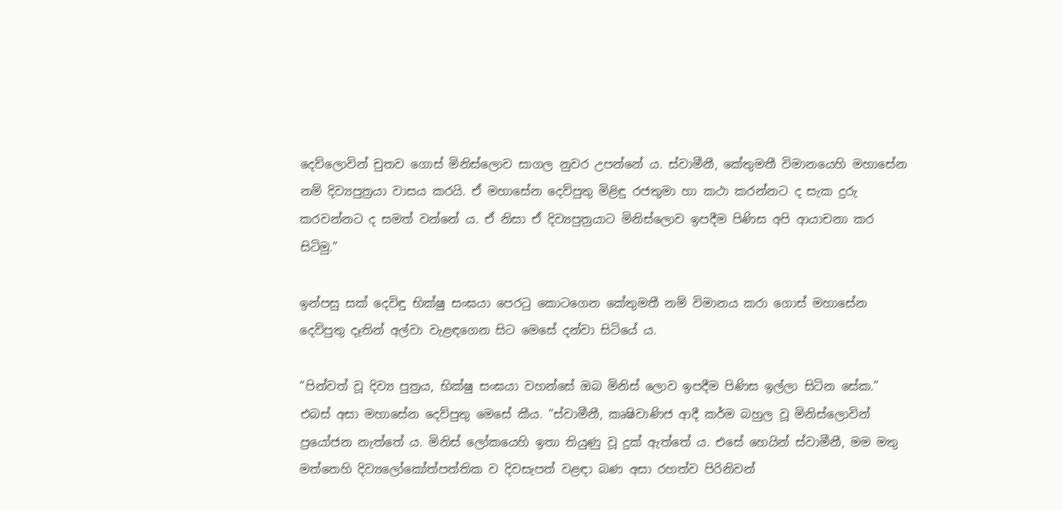දෙව්ලොවින් චුතව ගොස් මිනිස්ලොව සාගල නුවර උපන්නේ ය. ස්වාමීනී, කේතුමතී විමානයෙහි මහාසේන නම් දිව්‍යපුත්‍රයා වාසය කරයි. ඒ මහාසේන දෙව්පුතු මිළිඳු රජතුමා හා කථා කරන්නට ද සැක දුරු කරවන්නට ද සමත් වන්නේ ය. ඒ නිසා ඒ දිව්‍යපුත්‍රයාට මිනිස්ලොව ඉපදීම පිණිස අපි ආයාචනා කර සිටිමු.”

ඉන්පසු සක් දෙවිඳු භික්ෂු සංඝයා පෙරටු කොටගෙන කේතුමතී නම් විමානය කරා ගොස් මහාසේන දෙව්පුතු දෑතින් අල්වා වැළඳගෙන සිට මෙසේ දන්වා සිටියේ ය.

“පින්වත් වූ දිව්‍ය පුත්‍රය, භික්ෂු සංඝයා වහන්සේ ඔබ මිනිස් ලොව ඉපදීම පිණිස ඉල්ලා සිටින සේක.” එබස් අසා මහාසේන දෙව්පුතු මෙසේ කීය. “ස්වාමීනී, කෘෂිවාණිජ ආදී කර්ම බහුල වූ මිනිස්ලොවින් ප්‍රයෝජන නැත්තේ ය. මිනිස් ලෝකයෙහි ඉතා තියුණු වූ දුක් ඇත්තේ ය. එසේ හෙයින් ස්වාමීනී, මම මතු මත්තෙහි දිව්‍යලෝකෝත්පත්තික ව දිවසැපත් වළඳා බණ අසා රහත්ව පිරිනිවන්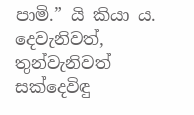පාමි.” යි කියා ය. දෙවැනිවත්, තුන්වැනිවත් සක්දෙවිඳු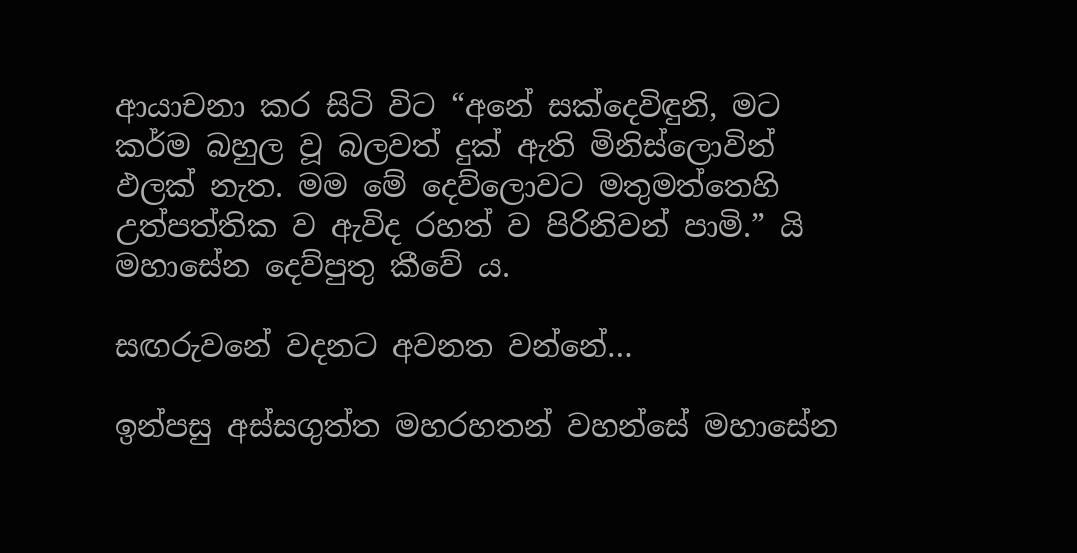ආයාචනා කර සිටි විට “අනේ සක්දෙවිඳුනි, මට කර්ම බහුල වූ බලවත් දුක් ඇති මිනිස්ලොවින් ඵලක් නැත. මම මේ දෙව්ලොවට මතුමත්තෙහි උත්පත්තික ව ඇවිද රහත් ව පිරිනිවන් පාමි.” යි මහාසේන දෙව්පුතු කීවේ ය.

සඟරුවනේ වදනට අවනත වන්නේ…

ඉන්පසු අස්සගුත්ත මහරහතන් වහන්සේ මහාසේන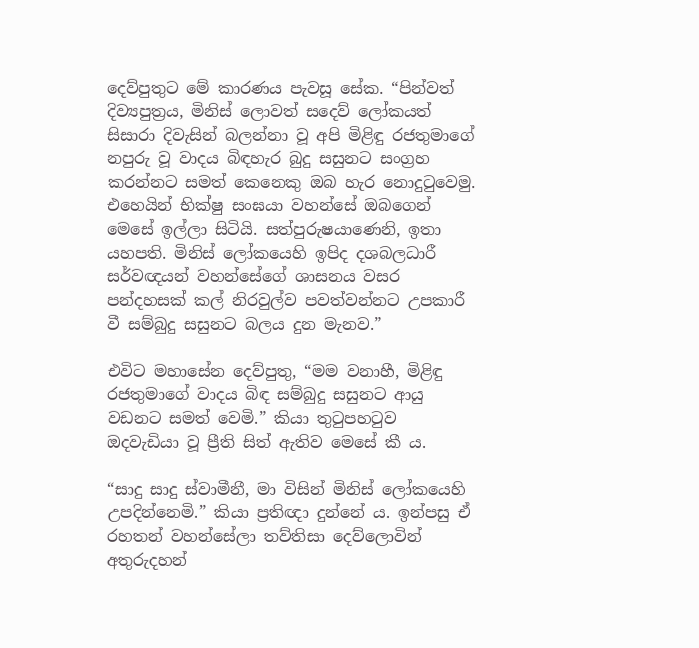දෙව්පුතුට මේ කාරණය පැවසූ සේක. “පින්වත් දිව්‍යපුත්‍රය, මිනිස් ලොවත් සදෙව් ලෝකයත් සිසාරා දිවැසින් බලන්නා වූ අපි මිළිඳු රජතුමාගේ නපුරු වූ වාදය බිඳහැර බුදු සසුනට සංග්‍රහ කරන්නට සමත් කෙනෙකු ඔබ හැර නොදුටුවෙමු. එහෙයින් භික්ෂු සංඝයා වහන්සේ ඔබගෙන් මෙසේ ඉල්ලා සිටියි. සත්පුරුෂයාණෙනි, ඉතා යහපති. මිනිස් ලෝකයෙහි ඉපිද දශබලධාරී සර්වඥයන් වහන්සේගේ ශාසනය වසර පන්දහසක් කල් නිරවුල්ව පවත්වන්නට උපකාරී වී සම්බුදු සසුනට බලය දුන මැනව.”

එවිට මහාසේන දෙව්පුතු, “මම වනාහී, මිළිඳු රජතුමාගේ වාදය බිඳ සම්බුදු සසුනට ආයු වඩනට සමත් වෙමි.” කියා තුටුපහටුව ඔදවැඩියා වූ ප්‍රීති සිත් ඇතිව මෙසේ කී ය.

“සාදු සාදු ස්වාමීනී, මා විසින් මිනිස් ලෝකයෙහි උපදින්නෙමි.” කියා ප්‍රතිඥා දුන්නේ ය. ඉන්පසු ඒ රහතන් වහන්සේලා තව්තිසා දෙව්ලොවින් අතුරුදහන්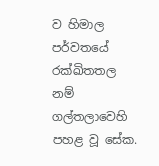ව හිමාල පර්වතයේ රක්ඛිතතල නම් ගල්තලාවෙහි පහළ වූ සේක.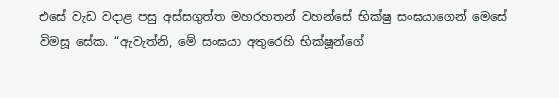එසේ වැඩ වදාළ පසු අස්සගුත්ත මහරහතන් වහන්සේ භික්ෂු සංඝයාගෙන් මෙසේ විමසූ සේක. “ඇවැත්නි, මේ සංඝයා අතුරෙහි භික්ෂූන්ගේ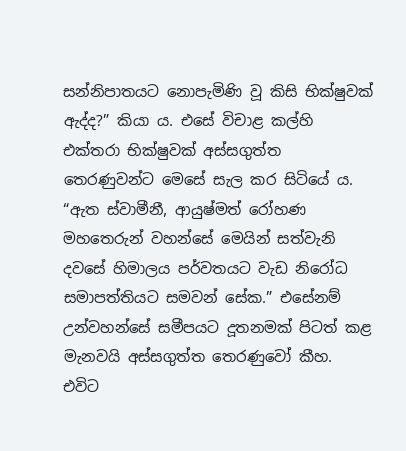සන්නිපාතයට නොපැමිණි වූ කිසි භික්ෂුවක් ඇද්ද?” කියා ය. එසේ විචාළ කල්හි එක්තරා භික්ෂුවක් අස්සගුත්ත තෙරණුවන්ට මෙසේ සැල කර සිටියේ ය. “ඇත ස්වාමීනී, ආයුෂ්මත් රෝහණ මහතෙරුන් වහන්සේ මෙයින් සත්වැනි දවසේ හිමාලය පර්වතයට වැඩ නිරෝධ සමාපත්තියට සමවන් සේක.” එසේනම් උන්වහන්සේ සමීපයට දූතනමක් පිටත් කළ මැනවයි අස්සගුත්ත තෙරණුවෝ කීහ. එවිට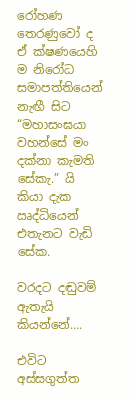රෝහණ තෙරණුවෝ ද ඒ ක්ෂණයෙහි ම නිරෝධ සමාපත්තියෙන් නැඟී සිට “මහාසංඝයා වහන්සේ මං දක්නා කැමති සේකැ.” යි කියා දැක ඍද්ධියෙන් එතැනට වැඩි සේක.

වරදට දඬුවම් ඇතැයි කියන්නේ….

එවිට අස්සගුත්ත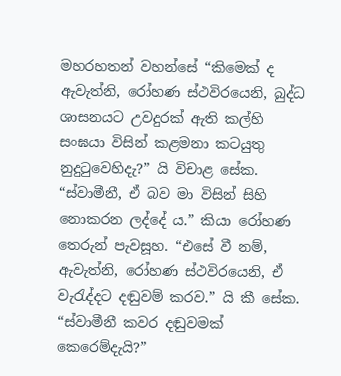මහරහතන් වහන්සේ “කිමෙක් ද ඇවැත්නි, රෝහණ ස්ථවිරයෙනි, බුද්ධ ශාසනයට උවදුරක් ඇති කල්හි සංඝයා විසින් කළමනා කටයුතු නුදුටුවෙහිදැ?” යි විචාළ සේක. “ස්වාමීනී, ඒ බව මා විසින් සිහි නොකරන ලද්දේ ය.” කියා රෝහණ තෙරුන් පැවසූහ. “එසේ වී නම්, ඇවැත්නි, රෝහණ ස්ථවිරයෙනි, ඒ වැරැද්දට දඬුවම් කරව.” යි කී සේක. “ස්වාමීනී කවර දඬුවමක් කෙරෙම්දැයි?”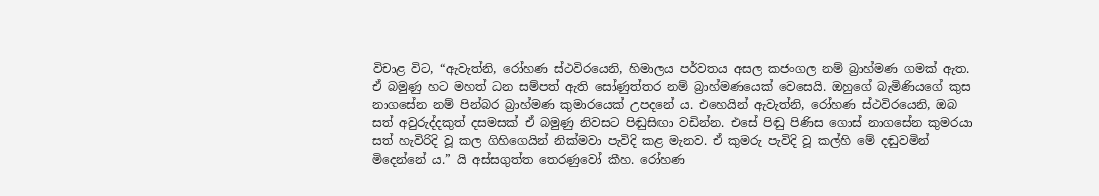විචාළ විට, “ඇවැත්නි, රෝහණ ස්ථවිරයෙනි, හිමාලය පර්වතය අසල කජංගල නම් බ්‍රාහ්මණ ගමක් ඇත. ඒ බමුණු හට මහත් ධන සම්පත් ඇති සෝණුත්තර නම් බ්‍රාහ්මණයෙක් වෙසෙයි. ඔහුගේ බැමිණියගේ කුස නාගසේන නම් පින්බර බ්‍රාහ්මණ කුමාරයෙක් උපදනේ ය. එහෙයින් ඇවැත්නි, රෝහණ ස්ථවිරයෙනි, ඔබ සත් අවුරුද්දකුත් දසමසක් ඒ බමුණු නිවසට පිඬුසිඟා වඩින්න. එසේ පිඬු පිණිස ගොස් නාගසේන කුමරයා සත් හැවිරිදි වූ කල ගිහිගෙයින් නික්මවා පැවිදි කළ මැනව. ඒ කුමරු පැවිදි වූ කල්හි මේ දඬුවමින් මිදෙන්නේ ය.” යි අස්සගුත්ත තෙරණුවෝ කීහ. රෝහණ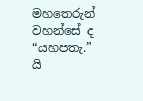මහතෙරුන් වහන්සේ ද “යහපතැ.” යි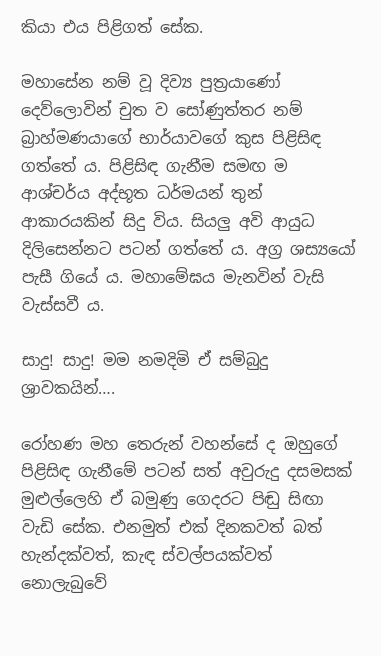කියා එය පිළිගත් සේක.

මහාසේන නම් වූ දිව්‍ය පුත්‍රයාණෝ දෙව්ලොවින් චුත ව සෝණුත්තර නම් බ්‍රාහ්මණයාගේ භාර්යාවගේ කුස පිළිසිඳ ගත්තේ ය. පිළිසිඳ ගැනීම සමඟ ම ආශ්චර්ය අද්භූත ධර්මයන් තුන් ආකාරයකින් සිදු විය. සියලු‍ අවි ආයුධ දිලිසෙන්නට පටන් ගත්තේ ය. අග්‍ර ශස්‍යයෝ පැසී ගියේ ය. මහාමේඝය මැනවින් වැසි වැස්සවී ය.

සාදු! සාදු! මම නමදිමි ඒ සම්බුදු ශ්‍රාවකයින්….

රෝහණ මහ තෙරුන් වහන්සේ ද ඔහුගේ පිළිසිඳ ගැනීමේ පටන් සත් අවුරුදු දසමසක් මුළුල්ලෙහි ඒ බමුණු ගෙදරට පිඬු සිඟා වැඩි සේක. එනමුත් එක් දිනකවත් බත් හැන්දක්වත්, කැඳ ස්වල්පයක්වත් නොලැබුවේ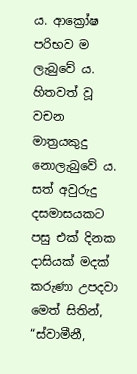ය. ආක්‍රෝෂ පරිභව ම ලැබුවේ ය. හිතවත් වූ වචන මාත්‍රයකුදු නොලැබුවේ ය. සත් අවුරුදු දසමාසයකට පසු එක් දිනක දාසියක් මදක් කරුණා උපදවා මෙත් සිතින්, “ස්වාමීනී,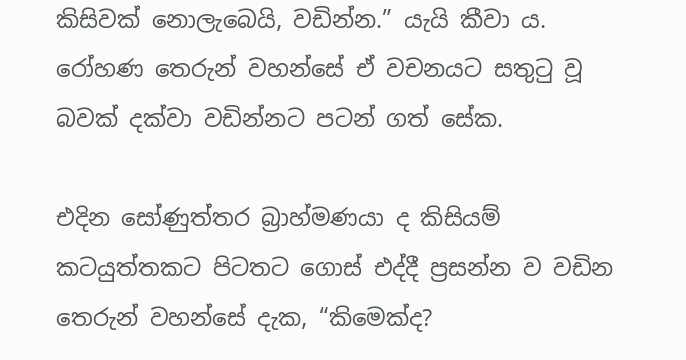කිසිවක් නොලැබෙයි, වඩින්න.” යැයි කීවා ය. රෝහණ තෙරුන් වහන්සේ ඒ වචනයට සතුටු වූ බවක් දක්වා වඩින්නට පටන් ගත් සේක.

එදින සෝණුත්තර බ්‍රාහ්මණයා ද කිසියම් කටයුත්තකට පිටතට ගොස් එද්දී ප්‍රසන්න ව වඩින තෙරුන් වහන්සේ දැක, “කිමෙක්ද?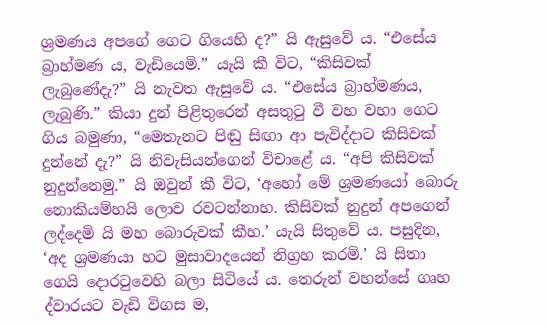ශ්‍රමණය අපගේ ගෙට ගියෙහි ද?” යි ඇසුවේ ය. “එසේය බ්‍රාහ්මණ ය, වැඩියෙමි.” යැයි කී විට, “කිසිවක් ලැබුණේදැ?” යි නැවත ඇසුවේ ය. “එසේය බ්‍රාහ්මණය, ලැබුණි.” කියා දුන් පිළිතුරෙන් අසතුටු වී වහ වහා ගෙට ගිය බමුණා, “මෙතැනට පිඬු සිඟා ආ පැවිද්දාට කිසිවක් දුන්නේ දැ?” යි නිවැසියන්ගෙන් විචාළේ ය. “අපි කිසිවක් නුදුන්නෙමු.” යි ඔවුන් කී විට, ‘අහෝ මේ ශ්‍රමණයෝ බොරු නොකියම්හයි ලොව රවටන්නාහ. කිසිවක් නුදුන් අපගෙන් ලද්දෙමි යි මහ බොරුවක් කීහ.’ යැයි සිතුවේ ය. පසුදින, ‘අද ශ්‍රමණයා හට මුසාවාදයෙන් නිග්‍රහ කරමි.’ යි සිතා ගෙයි දොරටුවෙහි බලා සිටියේ ය. තෙරුන් වහන්සේ ගෘහ ද්වාරයට වැඩි විගස ම,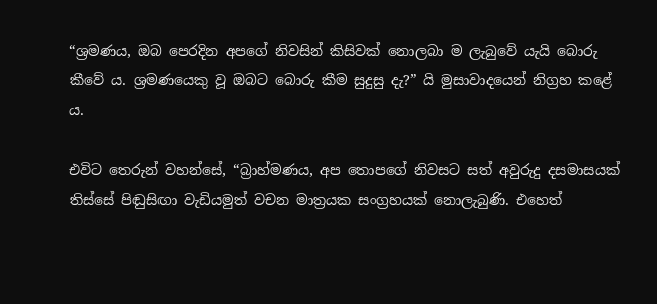“ශ්‍රමණය, ඔබ පෙරදින අපගේ නිවසින් කිසිවක් නොලබා ම ලැබුවේ යැයි බොරු කීවේ ය. ශ්‍රමණයෙකු වූ ඔබට බොරු කීම සුදුසු දැ?” යි‍ මුසාවාදයෙන් නිග්‍රහ කළේ ය.

එවිට තෙරුන් වහන්සේ, “බ්‍රාහ්මණය, අප තොපගේ නිවසට සත් අවුරුදු දසමාසයක් තිස්සේ පිඬුසිඟා වැඩියමුත් වචන මාත්‍රයක සංග්‍රහයක් නොලැබුණි. එහෙත්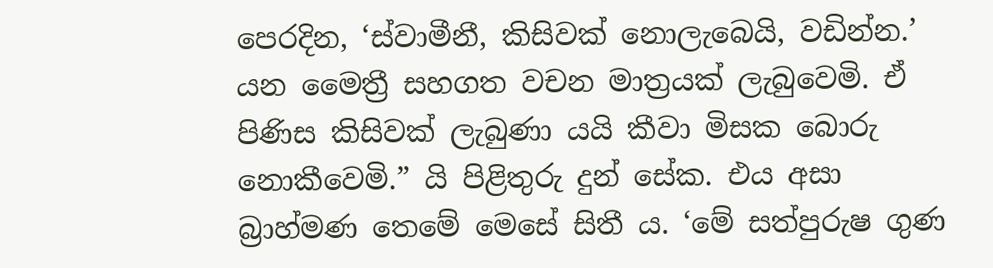පෙරදින, ‘ස්වාමීනී, කිසිවක් නොලැබෙයි, වඩින්න.’ යන මෛත්‍රී සහගත වචන මාත්‍රයක් ලැබුවෙමි. ඒ පිණිස කිසිවක් ලැබුණා යයි කීවා මිසක බොරු නොකීවෙමි.” යි පිළිතුරු දුන් සේක. එය අසා බ්‍රාහ්මණ තෙමේ මෙසේ සිතී ය. ‘මේ සත්පුරුෂ ගුණ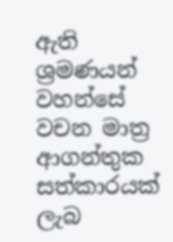ඇති ශ්‍රමණයන් වහන්සේ වචන මාත්‍ර ආගන්තුක සත්කාරයක් ලැබ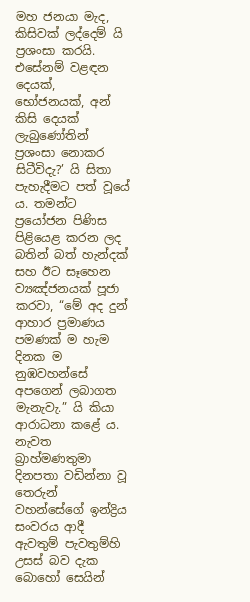මහ ජනයා මැද, කිසිවක් ලද්දෙම්‍ යි ප්‍රශංසා කරයි. එසේනම් වළඳන දෙයක්, භෝජනයක්, අන් කිසි දෙයක් ලැබුණෝතින් ප්‍රශංසා නොකර සිටීවිදැ?’ යි සිතා පැහැදීමට පත් වූයේ ය. තමන්ට ප්‍රයෝජන පිණිස පිළියෙළ කරන ලද බතින් බත් හැන්දක් සහ ඊට සෑහෙන ව්‍යඤ්ජනයක් පූජා කරවා, “මේ අද දුන් ආහාර ප්‍රමාණය පමණක් ම හැම දිනක ම නුඹවහන්සේ අපගෙන් ලබාගත මැනැවැ.” යි කියා ආරාධනා කළේ ය. නැවත බ්‍රාහ්මණතුමා දිනපතා වඩින්නා වූ තෙරුන් වහන්සේගේ ඉන්ද්‍රිය සංවරය ආදී ඇවතුම් පැවතුම්හි උසස් බව දැක බොහෝ සෙයින්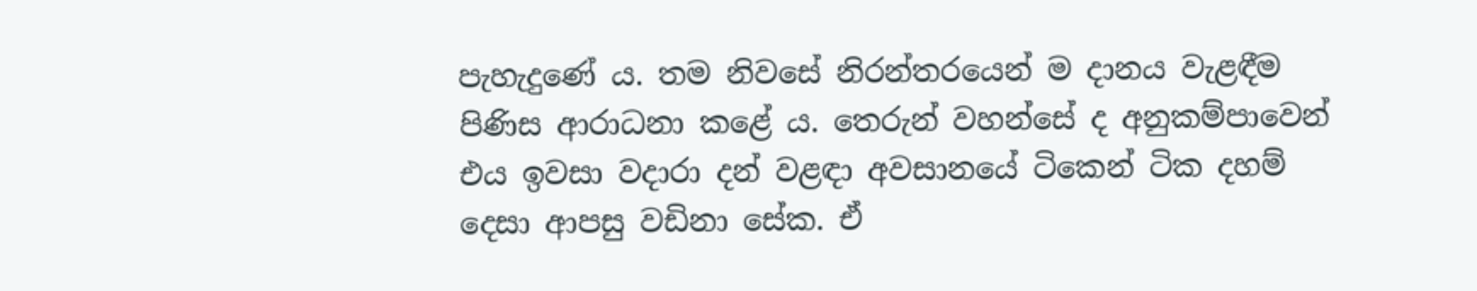පැහැදුණේ ය. තම නිවසේ නිරන්තරයෙන් ම දානය වැළඳීම පිණිස ආරාධනා කළේ ය. තෙරුන් වහන්සේ ද අනුකම්පාවෙන් එය ඉවසා වදාරා දන් වළඳා අවසානයේ ටිකෙන් ටික දහම් දෙසා ආපසු වඩිනා සේක. ඒ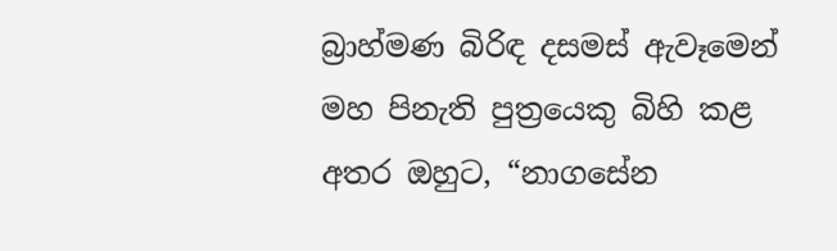බ්‍රාහ්මණ බිරිඳ දසමස් ඇවෑමෙන් මහ පිනැති පුත්‍රයෙකු බිහි කළ අතර ඔහුට, “නාගසේන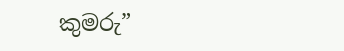කුමරු”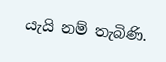යැයි නම් තැබිණි.